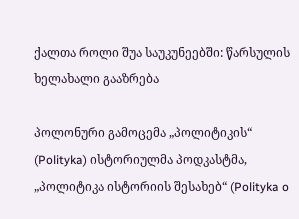ქალთა როლი შუა საუკუნეებში: წარსულის ხელახალი გააზრება

პოლონური გამოცემა „პოლიტიკის“ (Polityka) ისტორიულმა პოდკასტმა, „პოლიტიკა ისტორიის შესახებ“ (Polityka o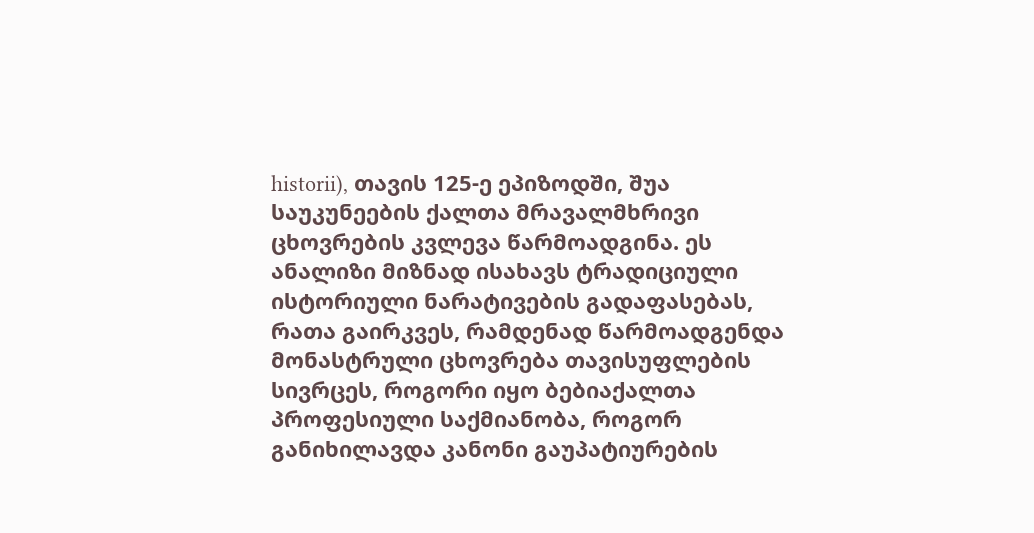historii), თავის 125-ე ეპიზოდში, შუა საუკუნეების ქალთა მრავალმხრივი ცხოვრების კვლევა წარმოადგინა. ეს ანალიზი მიზნად ისახავს ტრადიციული ისტორიული ნარატივების გადაფასებას, რათა გაირკვეს, რამდენად წარმოადგენდა მონასტრული ცხოვრება თავისუფლების სივრცეს, როგორი იყო ბებიაქალთა პროფესიული საქმიანობა, როგორ განიხილავდა კანონი გაუპატიურების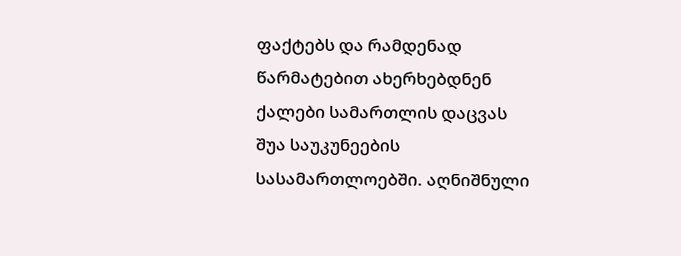ფაქტებს და რამდენად წარმატებით ახერხებდნენ ქალები სამართლის დაცვას შუა საუკუნეების სასამართლოებში. აღნიშნული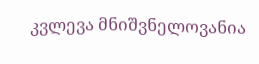კვლევა მნიშვნელოვანია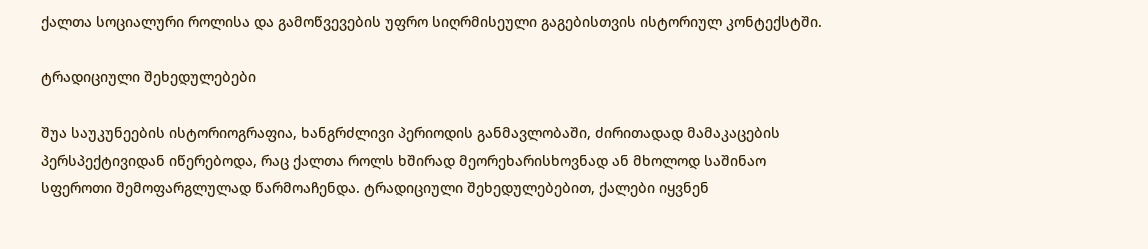ქალთა სოციალური როლისა და გამოწვევების უფრო სიღრმისეული გაგებისთვის ისტორიულ კონტექსტში.

ტრადიციული შეხედულებები

შუა საუკუნეების ისტორიოგრაფია, ხანგრძლივი პერიოდის განმავლობაში, ძირითადად მამაკაცების პერსპექტივიდან იწერებოდა, რაც ქალთა როლს ხშირად მეორეხარისხოვნად ან მხოლოდ საშინაო სფეროთი შემოფარგლულად წარმოაჩენდა. ტრადიციული შეხედულებებით, ქალები იყვნენ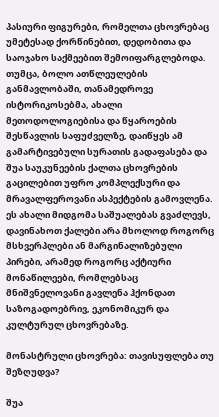პასიური ფიგურები, რომელთა ცხოვრებაც უმეტესად ქორწინებით, დედობითა და საოჯახო საქმეებით შემოიფარგლებოდა. თუმცა, ბოლო ათწლეულების განმავლობაში, თანამედროვე ისტორიკოსებმა, ახალი მეთოდოლოგიებისა და წყაროების შესწავლის საფუძველზე, დაიწყეს ამ გამარტივებული სურათის გადაფასება და შუა საუკუნეების ქალთა ცხოვრების გაცილებით უფრო კომპლექსური და მრავალფეროვანი ასპექტების გამოვლენა. ეს ახალი მიდგომა საშუალებას გვაძლევს, დავინახოთ ქალები არა მხოლოდ როგორც მსხვერპლები ან მარგინალიზებული პირები, არამედ როგორც აქტიური მონაწილეები, რომლებსაც მნიშვნელოვანი გავლენა ჰქონდათ საზოგადოებრივ, ეკონომიკურ და კულტურულ ცხოვრებაზე.

მონასტრული ცხოვრება: თავისუფლება თუ შეზღუდვა?

შუა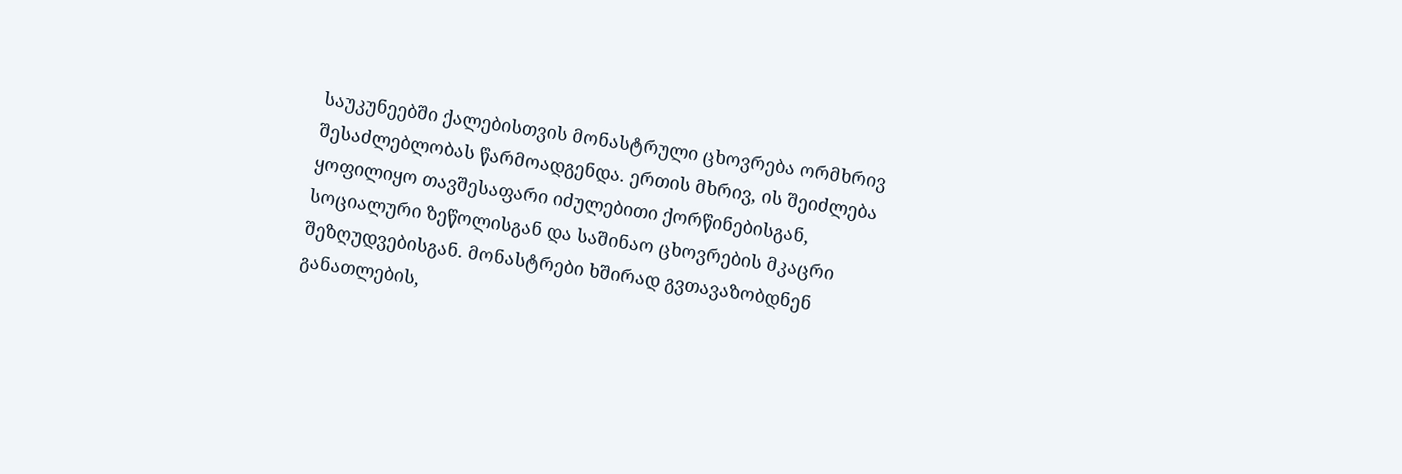საუკუნეებში ქალებისთვის მონასტრული ცხოვრება ორმხრივ შესაძლებლობას წარმოადგენდა. ერთის მხრივ, ის შეიძლება ყოფილიყო თავშესაფარი იძულებითი ქორწინებისგან, სოციალური ზეწოლისგან და საშინაო ცხოვრების მკაცრი შეზღუდვებისგან. მონასტრები ხშირად გვთავაზობდნენ განათლების,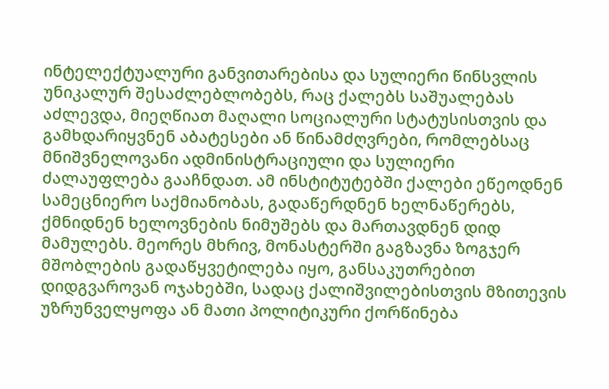ინტელექტუალური განვითარებისა და სულიერი წინსვლის უნიკალურ შესაძლებლობებს, რაც ქალებს საშუალებას აძლევდა, მიეღწიათ მაღალი სოციალური სტატუსისთვის და გამხდარიყვნენ აბატესები ან წინამძღვრები, რომლებსაც მნიშვნელოვანი ადმინისტრაციული და სულიერი ძალაუფლება გააჩნდათ. ამ ინსტიტუტებში ქალები ეწეოდნენ სამეცნიერო საქმიანობას, გადაწერდნენ ხელნაწერებს, ქმნიდნენ ხელოვნების ნიმუშებს და მართავდნენ დიდ მამულებს. მეორეს მხრივ, მონასტერში გაგზავნა ზოგჯერ მშობლების გადაწყვეტილება იყო, განსაკუთრებით დიდგვაროვან ოჯახებში, სადაც ქალიშვილებისთვის მზითევის უზრუნველყოფა ან მათი პოლიტიკური ქორწინება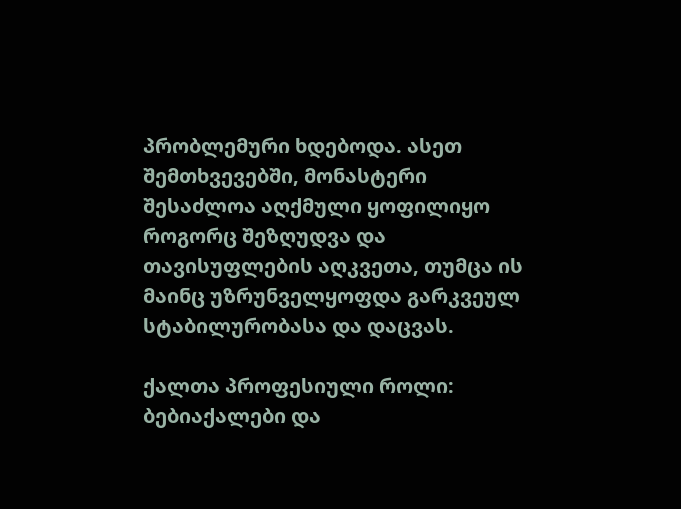პრობლემური ხდებოდა. ასეთ შემთხვევებში, მონასტერი შესაძლოა აღქმული ყოფილიყო როგორც შეზღუდვა და თავისუფლების აღკვეთა, თუმცა ის მაინც უზრუნველყოფდა გარკვეულ სტაბილურობასა და დაცვას.

ქალთა პროფესიული როლი: ბებიაქალები და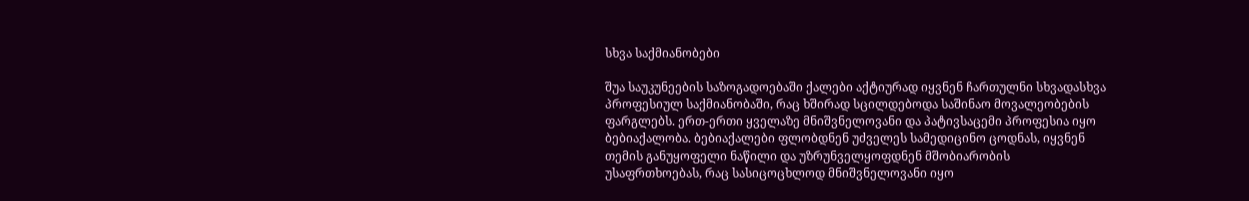სხვა საქმიანობები

შუა საუკუნეების საზოგადოებაში ქალები აქტიურად იყვნენ ჩართულნი სხვადასხვა პროფესიულ საქმიანობაში, რაც ხშირად სცილდებოდა საშინაო მოვალეობების ფარგლებს. ერთ-ერთი ყველაზე მნიშვნელოვანი და პატივსაცემი პროფესია იყო ბებიაქალობა. ბებიაქალები ფლობდნენ უძველეს სამედიცინო ცოდნას, იყვნენ თემის განუყოფელი ნაწილი და უზრუნველყოფდნენ მშობიარობის უსაფრთხოებას, რაც სასიცოცხლოდ მნიშვნელოვანი იყო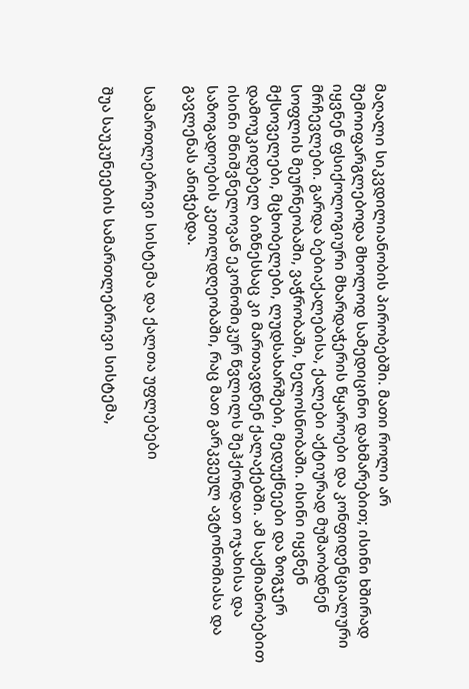მაღალი სიკვდილიანობის პირობებში. მათი როლი არ შემოიფარგლებოდა მხოლოდ სამედიცინო დახმარებით; ისინი ხშირად იყვნენ ფსიქოლოგიური მხარდაჭერის წყაროები და კონფიდენციალური მრჩევლები. გარდა ბებიაქალებისა, ქალები აქტიურად მუშაობდნენ სოფლის მეურნეობაში, ვაჭრობაში, ხელოსნობაში. ისინი იყვნენ მქსოველები, მცხობელები, ლუდსახარშები, მედუქნეები და ზოგჯერ დამოუკიდებელ ბიზნესსაც კი მართავდნენ ქალაქებში. ამ საქმიანობებით ისინი მნიშვნელოვან ეკონომიკურ წვლილს შეჰქონდათ ოჯახისა და საზოგადოების კეთილდღეობაში, რაც მათ გარკვეულ ავტონომიასა და გავლენას ანიჭებდა.

სამართლებრივი სისტემა და ქალთა უფლებები

შუა საუკუნეების სამართლებრივი სისტემა,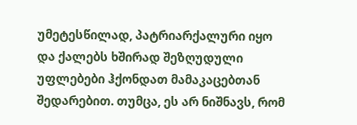უმეტესწილად, პატრიარქალური იყო და ქალებს ხშირად შეზღუდული უფლებები ჰქონდათ მამაკაცებთან შედარებით. თუმცა, ეს არ ნიშნავს, რომ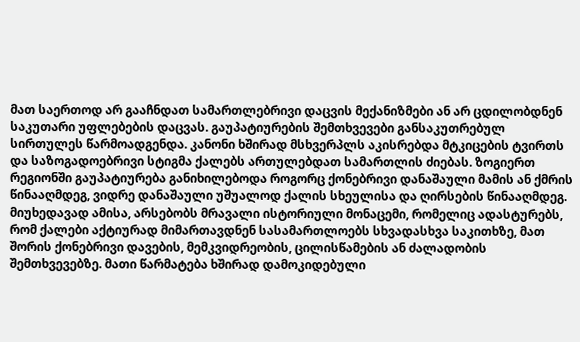მათ საერთოდ არ გააჩნდათ სამართლებრივი დაცვის მექანიზმები ან არ ცდილობდნენ საკუთარი უფლებების დაცვას. გაუპატიურების შემთხვევები განსაკუთრებულ სირთულეს წარმოადგენდა. კანონი ხშირად მსხვერპლს აკისრებდა მტკიცების ტვირთს და საზოგადოებრივი სტიგმა ქალებს ართულებდათ სამართლის ძიებას. ზოგიერთ რეგიონში გაუპატიურება განიხილებოდა როგორც ქონებრივი დანაშაული მამის ან ქმრის წინააღმდეგ, ვიდრე დანაშაული უშუალოდ ქალის სხეულისა და ღირსების წინააღმდეგ. მიუხედავად ამისა, არსებობს მრავალი ისტორიული მონაცემი, რომელიც ადასტურებს, რომ ქალები აქტიურად მიმართავდნენ სასამართლოებს სხვადასხვა საკითხზე, მათ შორის ქონებრივი დავების, მემკვიდრეობის, ცილისწამების ან ძალადობის შემთხვევებზე. მათი წარმატება ხშირად დამოკიდებული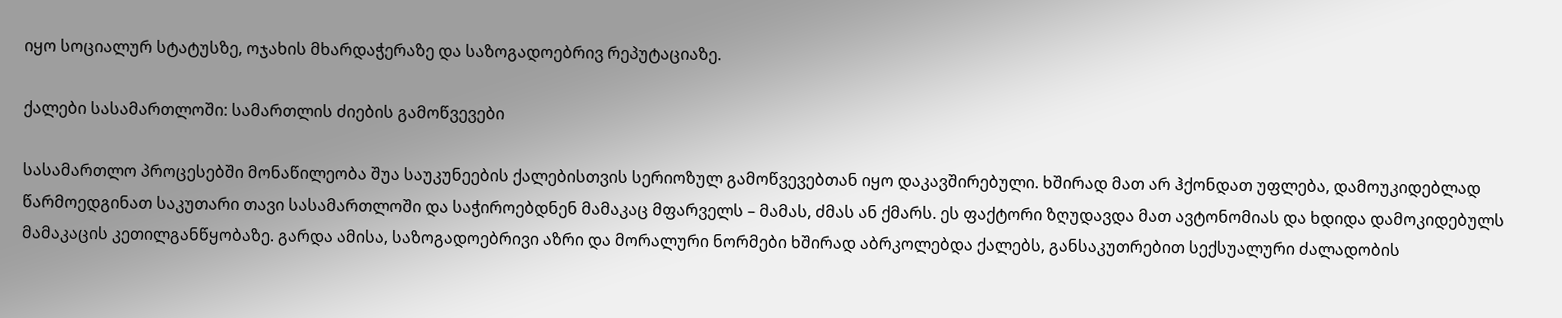იყო სოციალურ სტატუსზე, ოჯახის მხარდაჭერაზე და საზოგადოებრივ რეპუტაციაზე.

ქალები სასამართლოში: სამართლის ძიების გამოწვევები

სასამართლო პროცესებში მონაწილეობა შუა საუკუნეების ქალებისთვის სერიოზულ გამოწვევებთან იყო დაკავშირებული. ხშირად მათ არ ჰქონდათ უფლება, დამოუკიდებლად წარმოედგინათ საკუთარი თავი სასამართლოში და საჭიროებდნენ მამაკაც მფარველს – მამას, ძმას ან ქმარს. ეს ფაქტორი ზღუდავდა მათ ავტონომიას და ხდიდა დამოკიდებულს მამაკაცის კეთილგანწყობაზე. გარდა ამისა, საზოგადოებრივი აზრი და მორალური ნორმები ხშირად აბრკოლებდა ქალებს, განსაკუთრებით სექსუალური ძალადობის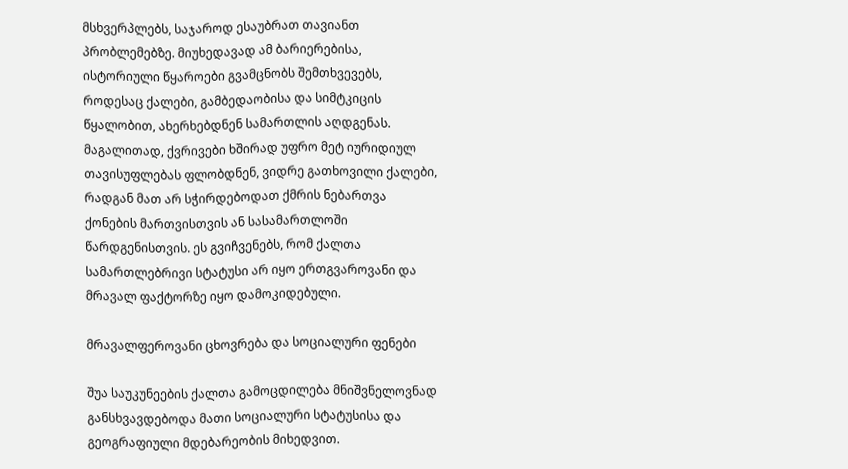მსხვერპლებს, საჯაროდ ესაუბრათ თავიანთ პრობლემებზე. მიუხედავად ამ ბარიერებისა, ისტორიული წყაროები გვამცნობს შემთხვევებს, როდესაც ქალები, გამბედაობისა და სიმტკიცის წყალობით, ახერხებდნენ სამართლის აღდგენას. მაგალითად, ქვრივები ხშირად უფრო მეტ იურიდიულ თავისუფლებას ფლობდნენ, ვიდრე გათხოვილი ქალები, რადგან მათ არ სჭირდებოდათ ქმრის ნებართვა ქონების მართვისთვის ან სასამართლოში წარდგენისთვის. ეს გვიჩვენებს, რომ ქალთა სამართლებრივი სტატუსი არ იყო ერთგვაროვანი და მრავალ ფაქტორზე იყო დამოკიდებული.

მრავალფეროვანი ცხოვრება და სოციალური ფენები

შუა საუკუნეების ქალთა გამოცდილება მნიშვნელოვნად განსხვავდებოდა მათი სოციალური სტატუსისა და გეოგრაფიული მდებარეობის მიხედვით.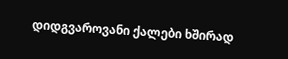დიდგვაროვანი ქალები ხშირად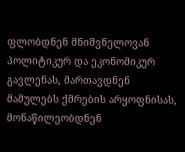ფლობდნენ მნიშვნელოვან პოლიტიკურ და ეკონომიკურ გავლენას, მართავდნენ მამულებს ქმრების არყოფნისას, მონაწილეობდნენ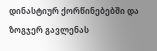დინასტიურ ქორწინებებში და ზოგჯერ გავლენას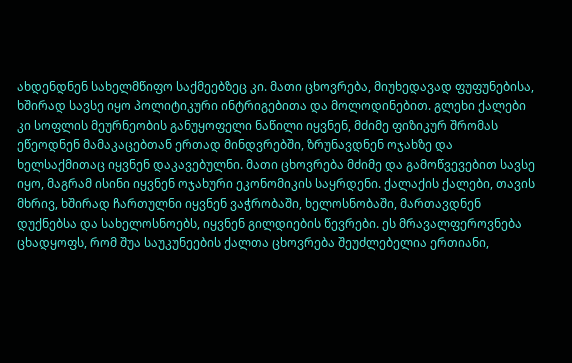ახდენდნენ სახელმწიფო საქმეებზეც კი. მათი ცხოვრება, მიუხედავად ფუფუნებისა, ხშირად სავსე იყო პოლიტიკური ინტრიგებითა და მოლოდინებით. გლეხი ქალები კი სოფლის მეურნეობის განუყოფელი ნაწილი იყვნენ, მძიმე ფიზიკურ შრომას ეწეოდნენ მამაკაცებთან ერთად მინდვრებში, ზრუნავდნენ ოჯახზე და ხელსაქმითაც იყვნენ დაკავებულნი. მათი ცხოვრება მძიმე და გამოწვევებით სავსე იყო, მაგრამ ისინი იყვნენ ოჯახური ეკონომიკის საყრდენი. ქალაქის ქალები, თავის მხრივ, ხშირად ჩართულნი იყვნენ ვაჭრობაში, ხელოსნობაში, მართავდნენ დუქნებსა და სახელოსნოებს, იყვნენ გილდიების წევრები. ეს მრავალფეროვნება ცხადყოფს, რომ შუა საუკუნეების ქალთა ცხოვრება შეუძლებელია ერთიანი,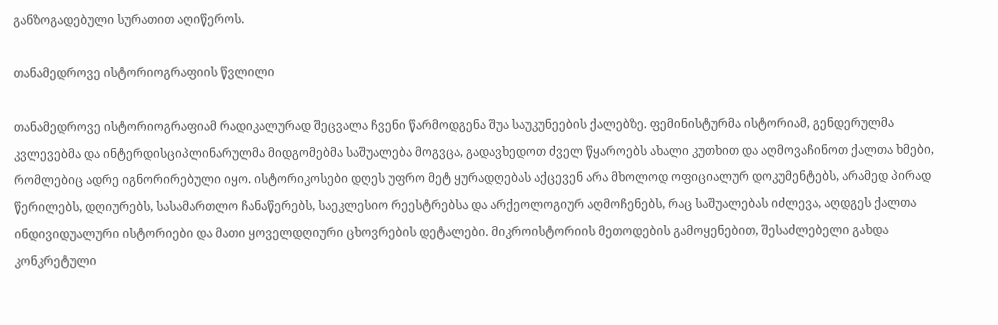განზოგადებული სურათით აღიწეროს.

თანამედროვე ისტორიოგრაფიის წვლილი

თანამედროვე ისტორიოგრაფიამ რადიკალურად შეცვალა ჩვენი წარმოდგენა შუა საუკუნეების ქალებზე. ფემინისტურმა ისტორიამ, გენდერულმა კვლევებმა და ინტერდისციპლინარულმა მიდგომებმა საშუალება მოგვცა, გადავხედოთ ძველ წყაროებს ახალი კუთხით და აღმოვაჩინოთ ქალთა ხმები, რომლებიც ადრე იგნორირებული იყო. ისტორიკოსები დღეს უფრო მეტ ყურადღებას აქცევენ არა მხოლოდ ოფიციალურ დოკუმენტებს, არამედ პირად წერილებს, დღიურებს, სასამართლო ჩანაწერებს, საეკლესიო რეესტრებსა და არქეოლოგიურ აღმოჩენებს, რაც საშუალებას იძლევა, აღდგეს ქალთა ინდივიდუალური ისტორიები და მათი ყოველდღიური ცხოვრების დეტალები. მიკროისტორიის მეთოდების გამოყენებით, შესაძლებელი გახდა კონკრეტული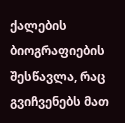ქალების ბიოგრაფიების შესწავლა, რაც გვიჩვენებს მათ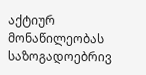აქტიურ მონაწილეობას საზოგადოებრივ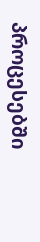პროცესებში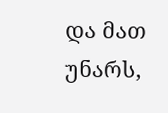და მათ უნარს,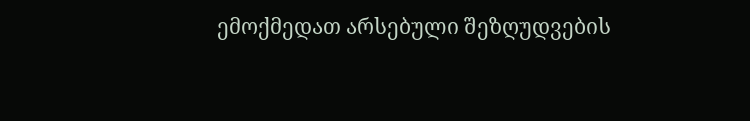ემოქმედათ არსებული შეზღუდვების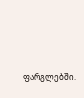ფარგლებში.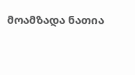მოამზადა ნათია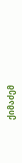ქიმაძემ